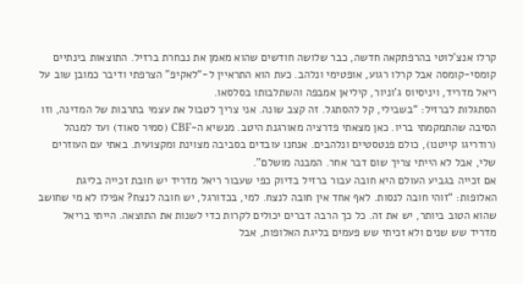קרלו אנצ’לוטי בהרפתקאה חדשה, כבר שלושה חודשים שהוא מאמן את נבחרת ברזיל. התוצאות בינתיים קומסי-קומסה אבל קרלו רגוע, אופטימי ונלהב. כעת הוא התראיין ל-“לאקיפ” הצרפתי ודיבר כמובן שוב על ריאל מדריד, ויניסיוס ג’וניור, קיליאן אמבפה והשתלבותו בסלסאו.
הסתגלות לברזיל: “בשבילי, קל להסתגל. זה קצב שונה. אני צריך לטבול את עצמי בתרבות של המדינה, וזו הסיבה שהתמקמתי בריו. כאן מצאתי פדרציה מאורגנת היטב. מנשיא ה-CBF (סמיר סאוד) ועד למנהל (רודריגו קייטנו), כולם פנטסטיים ונלהבים. אנחנו עובדים בסביבה מצוינת ומקצועית. באתי עם העוזרים שלי, אבל לא הייתי צריך שום דבר אחר. המבנה מושלם”.
אם זכייה בגביע העולם היא חובה עבור ברזיל בדיוק כפי שעבור ריאל מדריד יש חובת זכייה בליגת האלופות: “זוהי חובה לנסות. לאף אחד אין חובה לנצח. למי, בכדורגל, יש חובה לנצח? אפילו לא מי שחושב שהוא הטוב ביותר, יש את זה. כל כך הרבה דברים יכולים לקרות כדי לשנות את התוצאה. הייתי בריאל מדריד שש שנים ולא זכיתי שש פעמים בליגת האלופות, אבל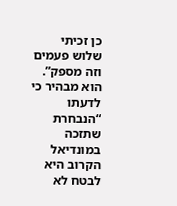כן זכיתי שלוש פעמים וזה מספק”.
הוא מבהיר כי לדעתו “הנבחרת שתזכה במונדיאל הקרוב היא לבטח לא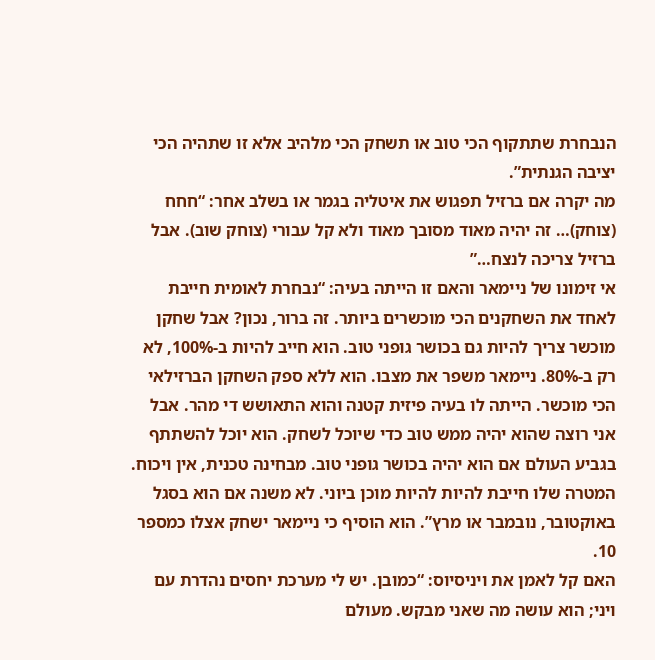הנבחרת שתתקוף הכי טוב או תשחק הכי מלהיב אלא זו שתהיה הכי יציבה הגנתית”.
מה יקרה אם ברזיל תפגוש את איטליה בגמר או בשלב אחר: “חחח (צוחק)… זה יהיה מאוד מסובך מאוד ולא קל עבורי (צוחק שוב). אבל ברזיל צריכה לנצח…”
אי זימונו של ניימאר והאם זו הייתה בעיה: “נבחרת לאומית חייבת לאחד את השחקנים הכי מוכשרים ביותר. זה ברור, נכון? אבל שחקן מוכשר צריך להיות גם בכושר גופני טוב. הוא חייב להיות ב-100%, לא רק ב-80%. ניימאר משפר את מצבו. הוא ללא ספק השחקן הברזילאי הכי מוכשר. הייתה לו בעיה פיזית קטנה והוא התאושש די מהר. אבל אני רוצה שהוא יהיה ממש טוב כדי שיוכל לשחק. הוא יוכל להשתתף בגביע העולם אם הוא יהיה בכושר גופני טוב. מבחינה טכנית, אין ויכוח. המטרה שלו חייבת להיות להיות מוכן ביוני. לא משנה אם הוא בסגל באוקטובר, נובמבר או מרץ”. הוא הוסיף כי ניימאר ישחק אצלו כמספר 10.
האם קל לאמן את ויניסיוס: “כמובן. יש לי מערכת יחסים נהדרת עם ויני; הוא עושה מה שאני מבקש. מעולם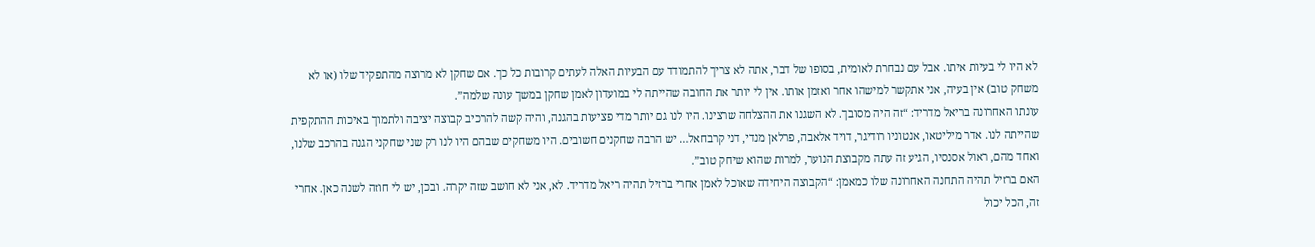לא היו לי בעיות איתו. אבל עם נבחרת לאומית, בסופו של דבר, אתה לא צריך להתמודד עם הבעיות האלה לעתים קרובות כל כך. אם שחקן לא מרוצה מהתפקיד שלו (או לא משחק טוב) אין בעיה, אני אתקשר למישהו אחר ואזמן אותו. אין לי יותר את החובה שהייתה לי במועדון לאמן שחקן במשך עונה שלמה”.
עונתו האחרונה בריאל מדריד: “זה היה מסובך. לא השגנו את ההצלחה שרצינו. היו לנו גם יותר מדי פציעות בהגנה, והיה קשה להרכיב קבוצה יציבה ולתמוך באיכות ההתקפית שהייתה לנו. אדר מיליטאו, אנטוניו רודיגר, דויד אלאבה, פרלאן מנדי, דני קרבחאל… יש הרבה שחקנים חשובים. היו משחקים שבהם היו לנו רק שני שחקני הגנה בהרכב שלנו, ואחד מהם, ראול אסנסיו, הגיע זה עתה מקבוצת הנוער, למרות שהוא שיחק טוב”.
האם ברזיל תהיה התחנה האחרונה שלו כמאמן: “הקבוצה היחידה שאוכל לאמן אחרי ברזיל תהיה ריאל מדריד. לא, אני לא חושב שזה יקרה. ובכן, יש לי חוזה לשנה כאן. אחרי זה, הכל יכול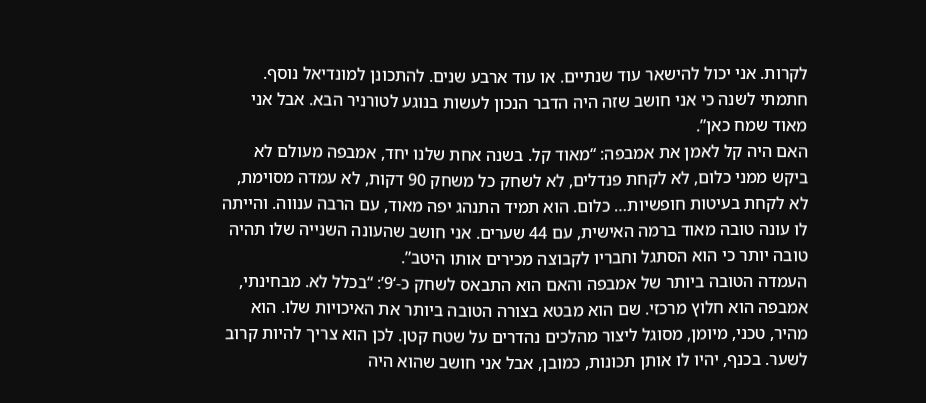לקרות. אני יכול להישאר עוד שנתיים. או עוד ארבע שנים. להתכונן למונדיאל נוסף. חתמתי לשנה כי אני חושב שזה היה הדבר הנכון לעשות בנוגע לטורניר הבא. אבל אני מאוד שמח כאן”.
האם היה קל לאמן את אמבפה: “מאוד קל. בשנה אחת שלנו יחד, אמבפה מעולם לא ביקש ממני כלום, לא לקחת פנדלים, לא לשחק כל משחק 90 דקות, לא עמדה מסוימת, לא לקחת בעיטות חופשיות… כלום. הוא תמיד התנהג יפה מאוד, עם הרבה ענווה. והייתה לו עונה טובה מאוד ברמה האישית, עם 44 שערים. אני חושב שהעונה השנייה שלו תהיה טובה יותר כי הוא הסתגל וחבריו לקבוצה מכירים אותו היטב”.
העמדה הטובה ביותר של אמבפה והאם הוא התבאס לשחק כ-‘9’: “בכלל לא. מבחינתי, אמבפה הוא חלוץ מרכזי. שם הוא מבטא בצורה הטובה ביותר את האיכויות שלו. הוא מהיר, טכני, מיומן, מסוגל ליצור מהלכים נהדרים על שטח קטן. לכן הוא צריך להיות קרוב לשער. בכנף, יהיו לו אותן תכונות, כמובן, אבל אני חושב שהוא היה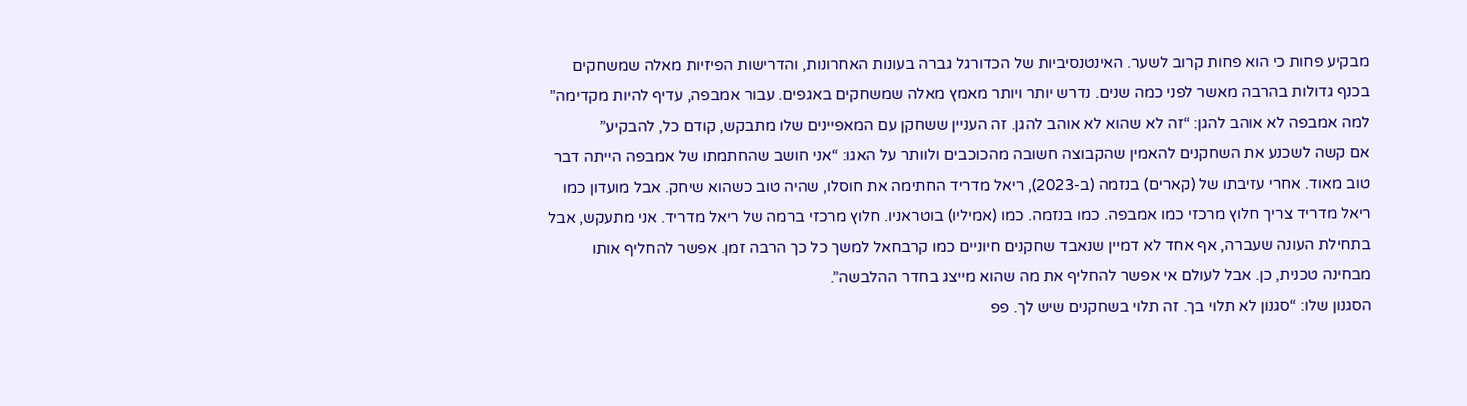מבקיע פחות כי הוא פחות קרוב לשער. האינטנסיביות של הכדורגל גברה בעונות האחרונות, והדרישות הפיזיות מאלה שמשחקים בכנף גדולות בהרבה מאשר לפני כמה שנים. נדרש יותר ויותר מאמץ מאלה שמשחקים באגפים. עבור אמבפה, עדיף להיות מקדימה”
למה אמבפה לא אוהב להגן: “זה לא שהוא לא אוהב להגן. זה העניין ששחקן עם המאפיינים שלו מתבקש, קודם כל, להבקיע”
אם קשה לשכנע את השחקנים להאמין שהקבוצה חשובה מהכוכבים ולוותר על האגו: “אני חושב שהחתמתו של אמבפה הייתה דבר טוב מאוד. אחרי עזיבתו של (קארים) בנזמה (ב-2023), ריאל מדריד החתימה את חוסלו, שהיה טוב כשהוא שיחק. אבל מועדון כמו ריאל מדריד צריך חלוץ מרכזי כמו אמבפה. כמו בנזמה. כמו (אמיליו) בוטראניו. חלוץ מרכזי ברמה של ריאל מדריד. אני מתעקש, אבל בתחילת העונה שעברה, אף אחד לא דמיין שנאבד שחקנים חיוניים כמו קרבחאל למשך כל כך הרבה זמן. אפשר להחליף אותו מבחינה טכנית, כן. אבל לעולם אי אפשר להחליף את מה שהוא מייצג בחדר ההלבשה”.
הסגנון שלו: “סגנון לא תלוי בך. זה תלוי בשחקנים שיש לך. פפ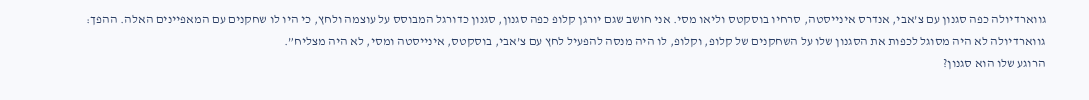גווארדיולה כפה סגנון עם צ’אבי, אנדרס אינייסטה, סרחיו בוסקטס וליאו מסי. אני חושב שגם יורגן קלופ כפה סגנון, סגנון כדורגל המבוסס על עוצמה ולחץ, כי היו לו שחקנים עם המאפיינים האלה. ההפך: גווארדיולה לא היה מסוגל לכפות את הסגנון שלו על השחקנים של קלופ, וקלופ, לו היה מנסה להפעיל לחץ עם צ’אבי, בוסקטס, אינייסטה ומסי, לא היה מצליח”.
הרוגע שלו הוא סגנון?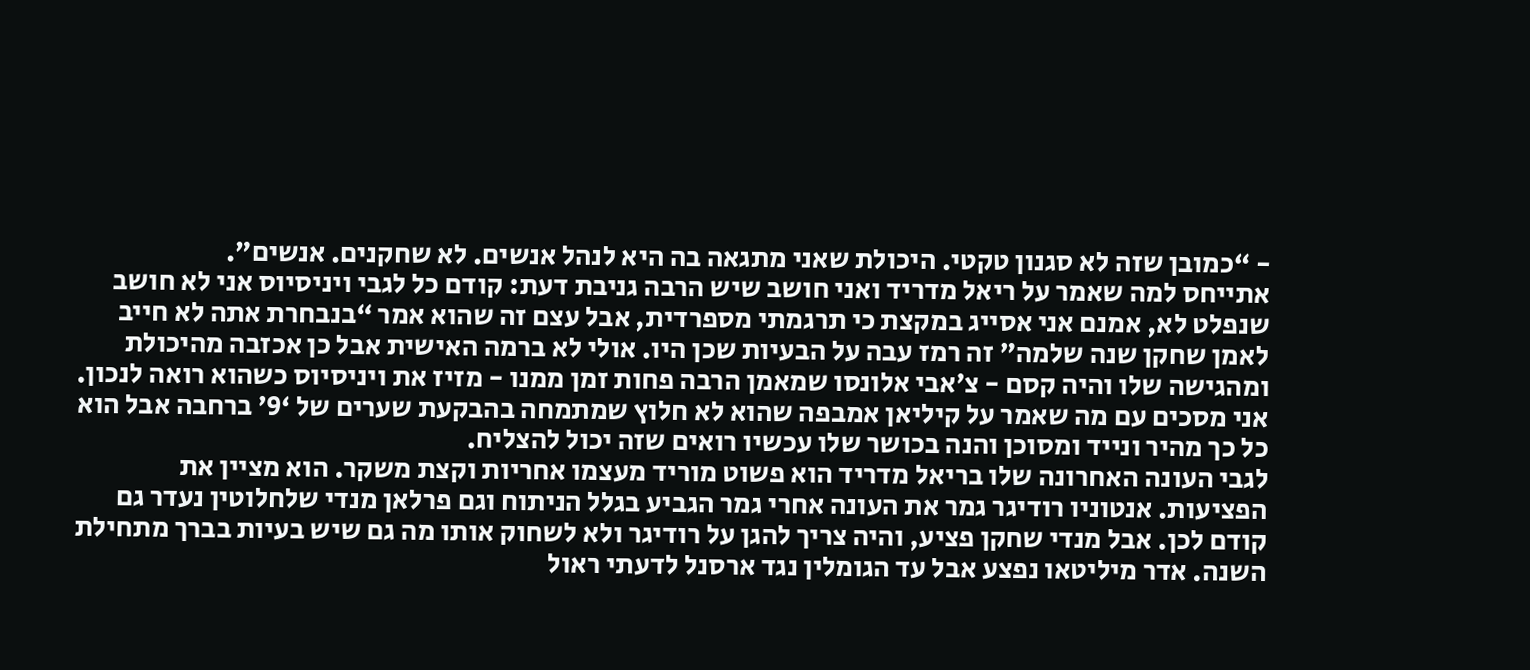- “כמובן שזה לא סגנון טקטי. היכולת שאני מתגאה בה היא לנהל אנשים. לא שחקנים. אנשים”.
אתייחס למה שאמר על ריאל מדריד ואני חושב שיש הרבה גניבת דעת: קודם כל לגבי ויניסיוס אני לא חושב שנפלט לא, אמנם אני אסייג במקצת כי תרגמתי מספרדית, אבל עצם זה שהוא אמר “בנבחרת אתה לא חייב לאמן שחקן שנה שלמה” זה רמז עבה על הבעיות שכן היו. אולי לא ברמה האישית אבל כן אכזבה מהיכולת ומהגישה שלו והיה קסם - צ’אבי אלונסו שמאמן הרבה פחות זמן ממנו - מזיז את ויניסיוס כשהוא רואה לנכון.
אני מסכים עם מה שאמר על קיליאן אמבפה שהוא לא חלוץ שמתמחה בהבקעת שערים של ‘9’ ברחבה אבל הוא כל כך מהיר ונייד ומסוכן והנה בכושר שלו עכשיו רואים שזה יכול להצליח.
לגבי העונה האחרונה שלו בריאל מדריד הוא פשוט מוריד מעצמו אחריות וקצת משקר. הוא מציין את הפציעות. אנטוניו רודיגר גמר את העונה אחרי גמר הגביע בגלל הניתוח וגם פרלאן מנדי שלחלוטין נעדר גם קודם לכן. אבל מנדי שחקן פציע, והיה צריך להגן על רודיגר ולא לשחוק אותו מה גם שיש בעיות בברך מתחילת השנה. אדר מיליטאו נפצע אבל עד הגומלין נגד ארסנל לדעתי ראול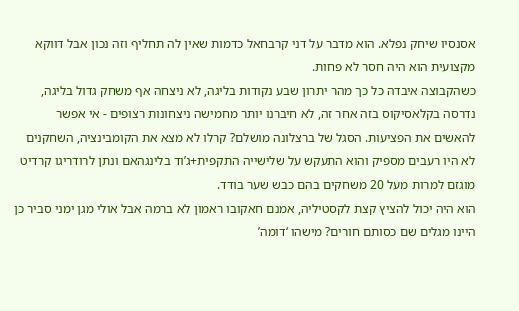אסנסיו שיחק נפלא. הוא מדבר על דני קרבחאל כדמות שאין לה תחליף וזה נכון אבל דווקא מקצועית הוא היה חסר לא פחות.
כשהקבוצה איבדה כל כך מהר יתרון שבע נקודות בליגה, לא ניצחה אף משחק גדול בליגה, נדרסה בקלאסיקוס בזה אחר זה, לא חיברנו יותר מחמישה ניצחונות רצופים - אי אפשר להאשים את הפציעות. הסגל של ברצלונה מושלם? קרלו לא מצא את הקומבינציה, השחקנים לא היו רעבים מספיק והוא התעקש על שלישייה התקפית+ג’וד בלינגהאם ונתן לרודריגו קרדיט מוגזם למרות מעל 20 משחקים בהם כבש שער בודד.
הוא היה יכול להציץ קצת לקסטיליה, אמנם חאקובו ראמון לא ברמה אבל אולי מגן ימני סביר כן היינו מגלים שם כסותם חורים? מישהו ‘דומה’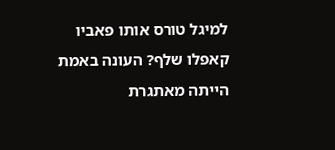למיגל טורס אותו פאביו קאפלו שלף? העונה באמת הייתה מאתגרת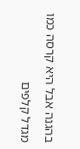בהגנה אבל היא קרסה כמו מגדל קלפים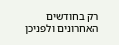רק בחודשים האחרונים ולפניכן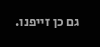גם כן זייפנו.